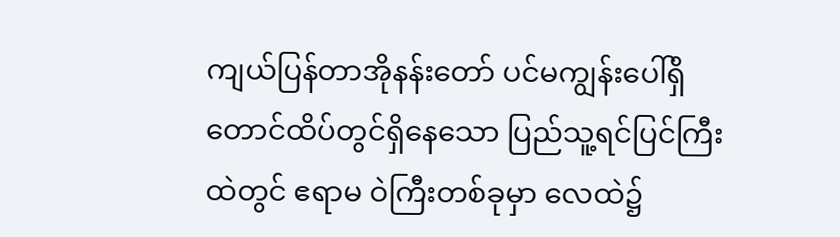ကျယ်ပြန်တာအိုနန်းတော် ပင်မကျွန်းပေါ်ရှိ တောင်ထိပ်တွင်ရှိနေသော ပြည်သူ့ရင်ပြင်ကြီးထဲတွင် ဧရာမ ဝဲကြီးတစ်ခုမှာ လေထဲ၌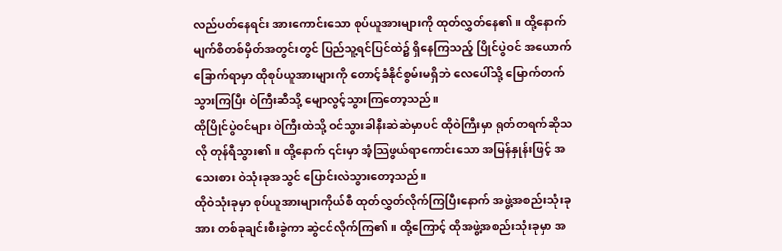လည်ပတ်နေရင်း အားကောင်းသော စုပ်ယူအားများကို ထုတ်လွှတ်နေ၏။ ထို့နောက် မျက်စိတစ်မှိတ်အတွင်းတွင် ပြည်သူ့ရင်ပြင်ထဲ၌ ရှိနေကြသည့် ပြိုင်ပွဲဝင် အယောက်ခြောက်ရာမှာ ထိုစုပ်ယူအားများကို တောင့်ခံနိုင်စွမ်းမရှိဘဲ လေပေါ်သို့ မြောက်တက်သွားကြပြီး ဝဲကြီးဆီသို့ မျောလွင့်သွားကြတော့သည်။
ထိုပြိုင်ပွဲဝင်များ ဝဲကြီးထဲသို့ ဝင်သွားခါနီးဆဲဆဲမှာပင် ထိုဝဲကြီးမှာ ရုတ်တရက်ဆိုသလို တုန်ရီသွား၏။ ထို့နောက် ၎င်းမှာ အံ့သြဖွယ်ရာကောင်းသော အမြန်နှုန်းဖြင့် အသေးစား ဝဲသုံးခုအသွင် ပြောင်းလဲသွားတော့သည်။
ထိုဝဲသုံးခုမှာ စုပ်ယူအားများကိုယ်စီ ထုတ်လွှတ်လိုက်ကြပြီးနောက် အဖွဲ့အစည်းသုံးခုအား တစ်ခုချင်းစီးခွဲကာ ဆွဲငင်လိုက်ကြ၏။ ထို့ကြောင့် ထိုအဖွဲ့အစည်းသုံးခုမှာ အ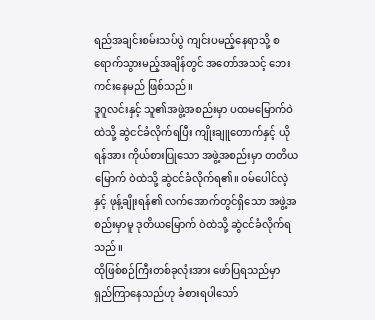ရည်အချင်းစမ်းသပ်ပွဲ ကျင်းပမည့်နေရာသို့ စရောက်သွားမည့်အချိန်တွင် အတော်အသင့် ဘေးကင်းနေမည် ဖြစ်သည်။
ဒူဂူလင်းနှင့် သူ၏အဖွဲ့အစည်းမှာ ပထမမြောက်ဝဲထဲသို့ ဆွဲငင်ခံလိုက်ရပြီး ကျိုးချူတောက်နှင့် ယိုရန်အား ကိုယ်စားပြုသော အဖွဲ့အစည်းမှာ တတိယမြောက် ဝဲထဲသို့ ဆွဲငင်ခံလိုက်ရ၏။ ဝမ်ပေါင်လဲ့နှင့် ဖုန့်ချိုးရန်၏ လက်အောက်တွင်ရှိသော အဖွဲ့အစည်းမှာမူ ဒုတိယမြောက် ဝဲထဲသို့ ဆွဲငင်ခံလိုက်ရသည်။
ထိုဖြစ်စဉ်ကြီးတစ်ခုလုံးအား ဖော်ပြရသည်မှာ ရှည်ကြာနေသည်ဟု ခံစားရပါသော်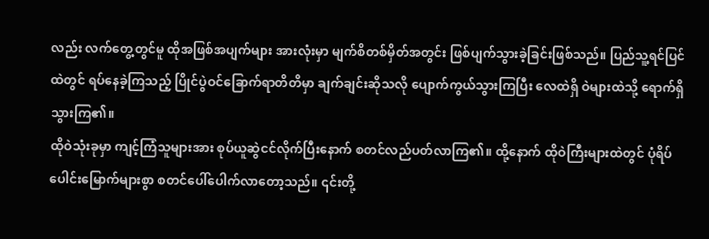လည်း လက်တွေ့တွင်မူ ထိုအဖြစ်အပျက်များ အားလုံးမှာ မျက်စိတစ်မှိတ်အတွင်း ဖြစ်ပျက်သွားခဲ့ခြင်းဖြစ်သည်။ ပြည်သူ့ရင်ပြင်ထဲတွင် ရပ်နေခဲ့ကြသည့် ပြိုင်ပွဲဝင်ခြောက်ရာတိတိမှာ ချက်ချင်းဆိုသလို ပျောက်ကွယ်သွားကြပြီး လေထဲရှိ ဝဲများထဲသို့ ရောက်ရှိသွားကြ၏။
ထိုဝဲသုံးခုမှာ ကျင့်ကြံသူများအား စုပ်ယူဆွဲငင်လိုက်ပြီးနောက် စတင်လည်ပတ်လာကြ၏။ ထို့နောက် ထိုဝဲကြီးများထဲတွင် ပုံရိပ်ပေါင်းမြောက်များစွာ စတင်ပေါ်ပေါက်လာတော့သည်။ ၎င်းတို့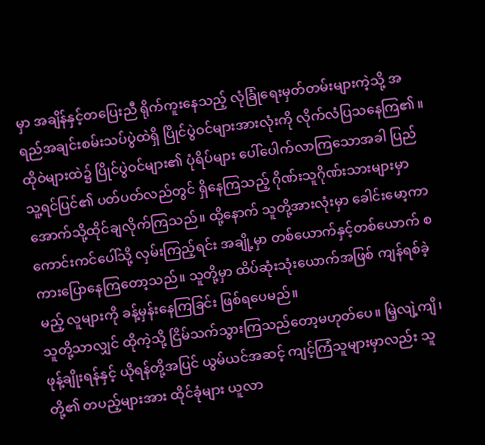မှာ အချိန်နှင့်တပြေးညီ ရိုက်ကူးနေသည့် လုံခြုံရေးမှတ်တမ်းများကဲ့သို့ အရည်အချင်းစမ်းသပ်ပွဲထဲရှိ ပြိုင်ပွဲဝင်များအားလုံးကို လိုက်လံပြသနေကြ၏။
ထိုဝဲများထဲ၌ ပြိုင်ပွဲဝင်များ၏ ပုံရိပ်များ ပေါ်ပေါက်လာကြသောအခါ ပြည်သူ့ရင်ပြင်၏ ပတ်ပတ်လည်တွင် ရှိနေကြသည့် ဂိုဏ်းသူဂိုဏ်းသားများမှာ အောက်သို့ထိုင်ချလိုက်ကြသည်။ ထို့နောက် သူတို့အားလုံးမှာ ခေါင်းမော့ကာ ကောင်းကင်ပေါ်သို့ လှမ်းကြည့်ရင်း အချို့မှာ တစ်ယောက်နှင့်တစ်ယောက် စကားပြောနေကြတော့သည်။ သူတို့မှာ ထိပ်ဆုံးသုံးယောက်အဖြစ် ကျန်ရစ်ခဲ့မည့် လူများကို ခန့်မှန်းနေကြခြင်း ဖြစ်ရပေမည်။
သူတို့သာလျှင် ထိုကဲ့သို့ ငြိမ်သက်သွားကြသည်တော့မဟုတ်ပေ။ မြဲ့လျဲ့ကျိ၊ ဖုန့်ချိုးရန်နှင့် ယိုရန်တို့အပြင် ယွမ်ယင်အဆင့် ကျင့်ကြံသူများမှာလည်း သူတို့၏ တပည့်များအား ထိုင်ခုံများ ယူလာ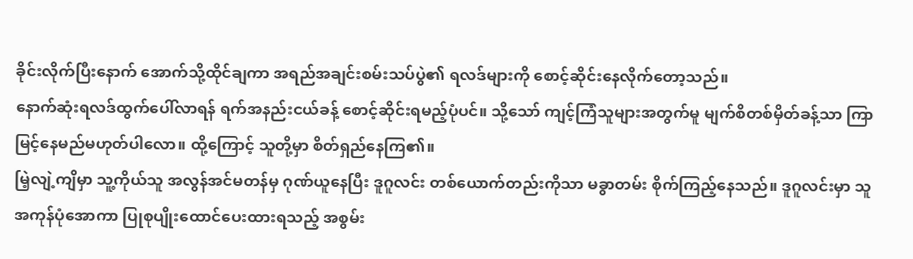ခိုင်းလိုက်ပြီးနောက် အောက်သို့ထိုင်ချကာ အရည်အချင်းစမ်းသပ်ပွဲ၏ ရလဒ်များကို စောင့်ဆိုင်းနေလိုက်တော့သည်။
နောက်ဆုံးရလဒ်ထွက်ပေါ်လာရန် ရက်အနည်းငယ်ခန့် စောင့်ဆိုင်းရမည့်ပုံပင်။ သို့သော် ကျင့်ကြံသူများအတွက်မူ မျက်စိတစ်မှိတ်ခန့်သာ ကြာမြင့်နေမည်မဟုတ်ပါလော။ ထို့ကြောင့် သူတို့မှာ စိတ်ရှည်နေကြ၏။
မြဲ့လျဲ့ကျိမှာ သူ့ကိုယ်သူ အလွန်အင်မတန်မှ ဂုဏ်ယူနေပြီး ဒူဂူလင်း တစ်ယောက်တည်းကိုသာ မခွာတမ်း စိုက်ကြည့်နေသည်။ ဒူဂူလင်းမှာ သူ အကုန်ပုံအောကာ ပြုစုပျိုးထောင်ပေးထားရသည့် အစွမ်း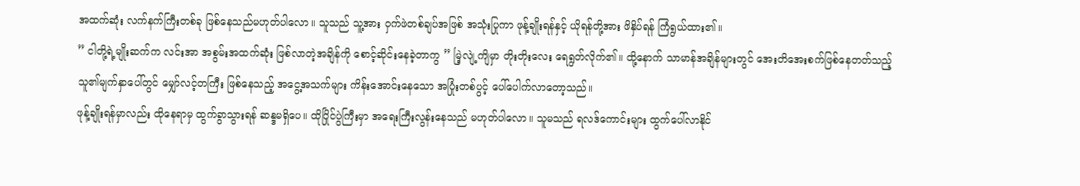အထက်ဆုံး လက်နက်ကြီးတစ်ခု ဖြစ်နေသည်မဟုတ်ပါလော။ သူသည် သူ့အား ဝှက်ဖဲတစ်ချပ်အဖြစ် အသုံးပြုကာ ဖုန့်ချိုးရန်နှင့် ယိုရန်တို့အား ဖိနှိပ်ရန် ကြံရွယ်ထား၏။
” ငါတို့ရဲ့မျိုးဆက်က လင်းအာ အစွမ်းအထက်ဆုံး ဖြစ်လာတဲ့အချိန်ကို စောင့်ဆိုင်းနေခဲ့တာကွ ” မြဲ့လျဲ့ကျိမှာ တိုးတိုးလေး ရေရွတ်လိုက်၏။ ထို့နောက် သာမာန်အချိန်များတွင် အေးတိအေးစက်ဖြစ်နေတတ်သည့် သူ၏မျက်နှာပေါ်တွင် မျှော်လင့်တကြီး ဖြစ်နေသည့် အငွေ့အသက်များ ကိန်းအောင်းနေသော အပြုံးတစ်ပွင့် ပေါ်ပေါက်လာတော့သည်။
ဖုန့်ချိုးရန်မှာလည်း ထိုနေရာမှ ထွက်ခွာသွားရန် ဆန္ဒမရှိပေ။ ထိုပြိုင်ပွဲကြီးမှာ အရေးကြီးလွန်းနေသည် မဟုတ်ပါလော။ သူမသည် ရလဒ်ကောင်းများ ထွက်ပေါ်လာနိုင်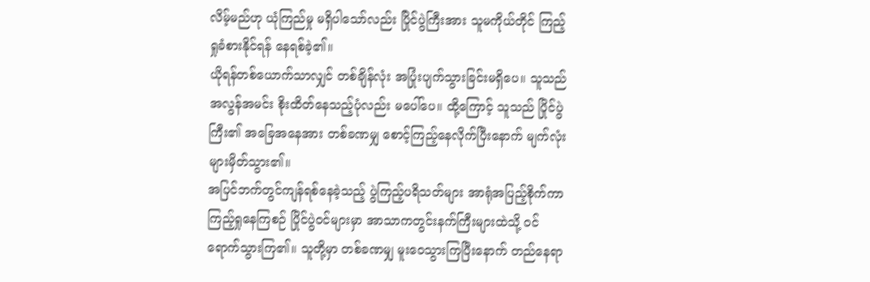လိမ့်မည်ဟု ယုံကြည်မှု မရှိပါသော်လည်း ပြိုင်ပွဲကြီးအား သူမကိုယ်တိုင် ကြည့်ရှုခံစားနိုင်ရန် နေရစ်ခဲ့၏။
ယိုရန်တစ်ယောက်သာလျှင် တစ်ချိန်လုံး အပြုံးပျက်သွားခြင်းမရှိပေ။ သူသည် အလွန်အမင်း စိုးထိတ်နေသည့်ပုံလည်း မပေါ်ပေ။ ထို့ကြောင့် သူသည် ပြိုင်ပွဲကြီး၏ အခြေအနေအား တစ်ခဏမျှ စောင့်ကြည့်နေလိုက်ပြီးနောက် မျက်လုံးများမှိတ်သွား၏။
အပြင်ဘက်တွင်ကျန်ရစ်နေခဲ့သည့် ပွဲကြည့်ပရိသတ်များ အာရုံအပြည့်စိုက်ကာ ကြည့်ရှုနေကြစဉ် ပြိုင်ပွဲဝင်များမှာ အာသာကတွင်းနက်ကြီးများထဲသို့ ဝင်ရောက်သွားကြ၏။ သူတို့မှာ တစ်ခဏမျှ မူးဝေသွားကြပြီးနောက် တည်နေရာ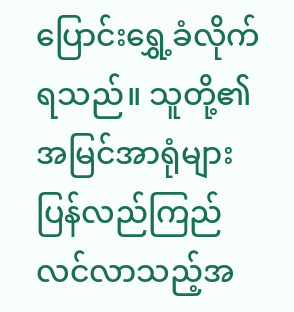ပြောင်းရွှေ့ခံလိုက်ရသည်။ သူတို့၏ အမြင်အာရုံများ ပြန်လည်ကြည်လင်လာသည့်အ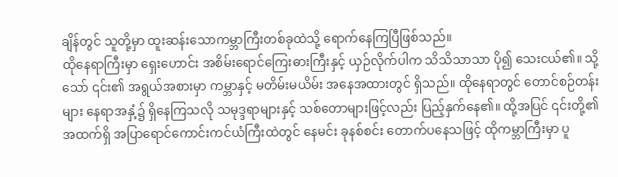ချိန်တွင် သူတို့မှာ ထူးဆန်းသောကမ္ဘာကြီးတစ်ခုထဲသို့ ရောက်နေကြပြီဖြစ်သည်။
ထိုနေရာကြီးမှာ ရှေးဟောင်း အစိမ်းရောင်ကြေးဓားကြီးနှင့် ယှဉ်လိုက်ပါက သိသိသာသာ ပို၍ သေးငယ်၏။ သို့သော် ၎င်း၏ အရွယ်အစားမှာ ကမ္ဘာနှင့် မတိမ်းမယိမ်း အနေအထားတွင် ရှိသည်။ ထိုနေရာတွင် တောင်စဉ်တန်းများ နေရာအနှံ့၌ ရှိနေကြသလို သမုဒ္ဒရာများနှင့် သစ်တောများဖြင့်လည်း ပြည့်နှက်နေ၏။ ထို့အပြင် ၎င်းတို့၏ အထက်ရှိ အပြာရောင်ကောင်းကင်ယံကြီးထဲတွင် နေမင်း ခုနစ်စင်း တောက်ပနေသဖြင့် ထိုကမ္ဘာကြီးမှာ ပူ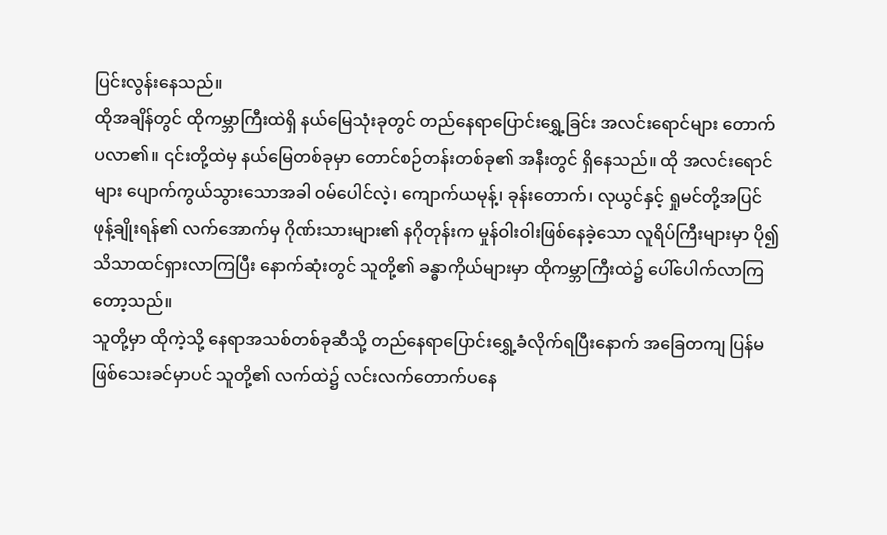ပြင်းလွန်းနေသည်။
ထိုအချိန်တွင် ထိုကမ္ဘာကြီးထဲရှိ နယ်မြေသုံးခုတွင် တည်နေရာပြောင်းရွှေ့ခြင်း အလင်းရောင်များ တောက်ပလာ၏။ ၎င်းတို့ထဲမှ နယ်မြေတစ်ခုမှာ တောင်စဉ်တန်းတစ်ခု၏ အနီးတွင် ရှိနေသည်။ ထို အလင်းရောင်များ ပျောက်ကွယ်သွားသောအခါ ဝမ်ပေါင်လဲ့၊ ကျောက်ယမုန့်၊ ခုန်းတောက်၊ လုယွင်နှင့် ရှုမင်တို့အပြင် ဖုန့်ချိုးရန်၏ လက်အောက်မှ ဂိုဏ်းသားများ၏ နဂိုတုန်းက မှုန်ဝါးဝါးဖြစ်နေခဲ့သော လူရိပ်ကြီးများမှာ ပို၍သိသာထင်ရှားလာကြပြီး နောက်ဆုံးတွင် သူတို့၏ ခန္ဓာကိုယ်များမှာ ထိုကမ္ဘာကြီးထဲ၌ ပေါ်ပေါက်လာကြတော့သည်။
သူတို့မှာ ထိုကဲ့သို့ နေရာအသစ်တစ်ခုဆီသို့ တည်နေရာပြောင်းရွှေ့ခံလိုက်ရပြီးနောက် အခြေတကျ ပြန်မဖြစ်သေးခင်မှာပင် သူတို့၏ လက်ထဲ၌ လင်းလက်တောက်ပနေ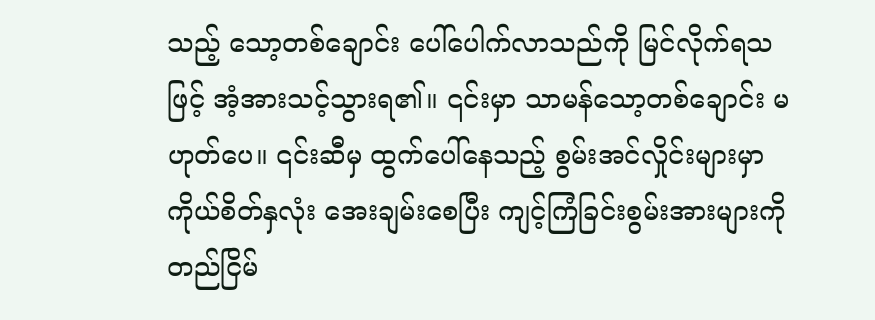သည့် သော့တစ်ချောင်း ပေါ်ပေါက်လာသည်ကို မြင်လိုက်ရသဖြင့် အံ့အားသင့်သွားရ၏။ ၎င်းမှာ သာမန်သော့တစ်ချောင်း မဟုတ်ပေ။ ၎င်းဆီမှ ထွက်ပေါ်နေသည့် စွမ်းအင်လှိုင်းများမှာ ကိုယ်စိတ်နှလုံး အေးချမ်းစေပြီး ကျင့်ကြံခြင်းစွမ်းအားများကို တည်ငြိမ်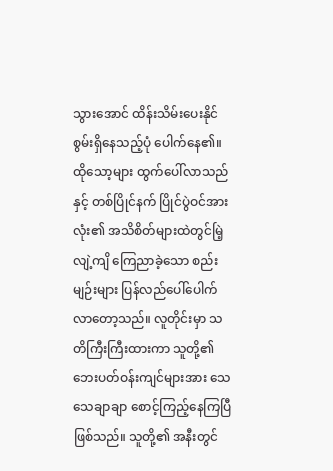သွားအောင် ထိန်းသိမ်းပေးနိုင်စွမ်းရှိနေသည့်ပုံ ပေါက်နေ၏။
ထိုသော့များ ထွက်ပေါ်လာသည်နှင့် တစ်ပြိုင်နက် ပြိုင်ပွဲဝင်အားလုံး၏ အသိစိတ်များထဲတွင်မြဲ့လျဲ့ကျိ ကြေညာခဲ့သော စည်းမျဉ်းများ ပြန်လည်ပေါ်ပေါက်လာတော့သည်။ လူတိုင်းမှာ သတိကြီးကြီးထားကာ သူတို့၏ ဘေးပတ်ဝန်းကျင်များအား သေသေချာချာ စောင့်ကြည့်နေကြပြီ ဖြစ်သည်။ သူတို့၏ အနီးတွင်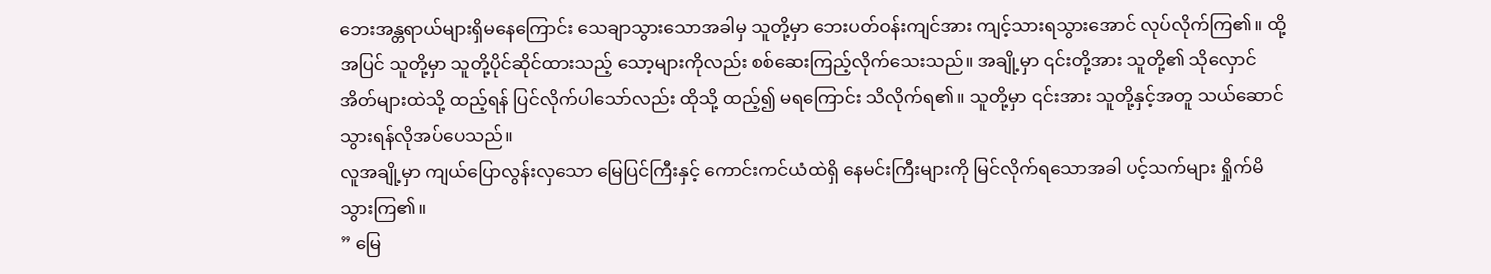ဘေးအန္တရာယ်များရှိမနေကြောင်း သေချာသွားသောအခါမှ သူတို့မှာ ဘေးပတ်ဝန်းကျင်အား ကျင့်သားရသွားအောင် လုပ်လိုက်ကြ၏။ ထို့အပြင် သူတို့မှာ သူတို့ပိုင်ဆိုင်ထားသည့် သော့များကိုလည်း စစ်ဆေးကြည့်လိုက်သေးသည်။ အချို့မှာ ၎င်းတို့အား သူတို့၏ သိုလှောင်အိတ်များထဲသို့ ထည့်ရန် ပြင်လိုက်ပါသော်လည်း ထိုသို့ ထည့်၍ မရကြောင်း သိလိုက်ရ၏။ သူတို့မှာ ၎င်းအား သူတို့နှင့်အတူ သယ်ဆောင်သွားရန်လိုအပ်ပေသည်။
လူအချို့မှာ ကျယ်ပြောလွန်းလှသော မြေပြင်ကြီးနှင့် ကောင်းကင်ယံထဲရှိ နေမင်းကြီးများကို မြင်လိုက်ရသောအခါ ပင့်သက်များ ရှိုက်မိသွားကြ၏။
” မြေ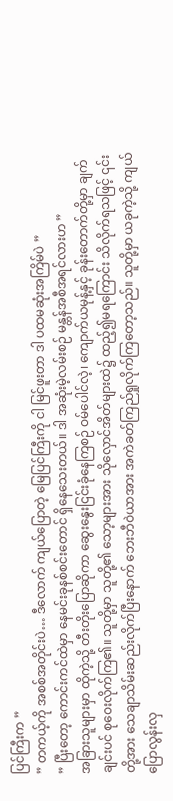ပြင်ကြီးက ”
” တကယ့်ကို အစစ်အတိုင်းပဲ… ဒီလောက် ကျယ်ပြောတဲ့ မြေပြင်ကြီးကို ငါ မြင်ဖူးတာ ဒါ ပထမဆုံးအကြိမ်ပဲ ”
” ပြီးတော့ ကောင်းကင်ထဲမှာ နေမင်းခုနစ်စင်းတောင် ရှိနေသေးတယ်။ ဒါ အဆုံးမဲ့လမ်းစဉ် မန္တန်အစီအရင်လားဟ ”
အခြားသူများမှာ ထိုကဲ့သို့ တီးတိုးပြောဆိုကာ ဆွေးနွေးငြင်းခုံနေကြစဉ် ဝမ်ပေါင်လဲ့၊ ကျောက်ယမုန့်နှင့် ခုန်းတောက်တို့မှာ ချက်ချင်းပင် စုဝေးလိုက်ကြ၏။ သူတို့မှာ သူတို့၏ သော့များအား သိုလှောင်အိတ်များထဲ၌ ထည့်၍မရကြောင်း သိလိုက်ရသဖြင့် ၎င်းတို့အား သေချာသိမ်းဆည်းလိုက်ပြီးနောက် ဘေးဘီဝဲယာအား အကဲခတ်ကြည်ရှုလိုက်ကြတော့သည်။ သူတို့မှာ ယခုကဲ့သို့ ကျယ်ပြောလွန်းလှ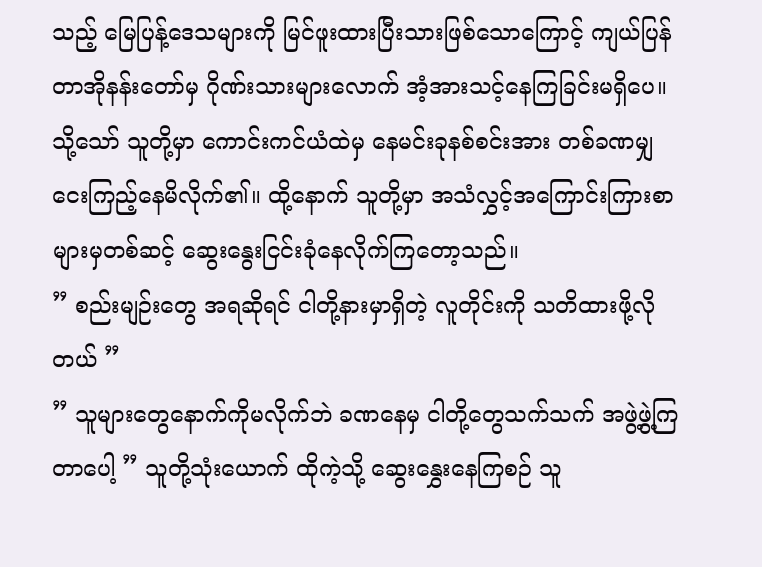သည့် မြေပြန့်ဒေသများကို မြင်ဖူးထားပြီးသားဖြစ်သောကြောင့် ကျယ်ပြန်တာအိုနန်းတော်မှ ဂိုဏ်းသားများလောက် အံ့အားသင့်နေကြခြင်းမရှိပေ။ သို့သော် သူတို့မှာ ကောင်းကင်ယံထဲမှ နေမင်းခုနစ်စင်းအား တစ်ခဏမျှ ငေးကြည့်နေမိလိုက်၏။ ထို့နောက် သူတို့မှာ အသံလွှင့်အကြောင်းကြားစာများမှတစ်ဆင့် ဆွေးနွေးငြင်းခုံနေလိုက်ကြတော့သည်။
” စည်းမျဉ်းတွေ အရဆိုရင် ငါတို့နားမှာရှိတဲ့ လူတိုင်းကို သတိထားဖို့လိုတယ် ”
” သူများတွေနောက်ကိုမလိုက်ဘဲ ခဏနေမှ ငါတို့တွေသက်သက် အဖွဲ့ဖွဲ့ကြတာပေါ့ ” သူတို့သုံးယောက် ထိုကဲ့သို့ ဆွေးနွှေးနေကြစဉ် သူ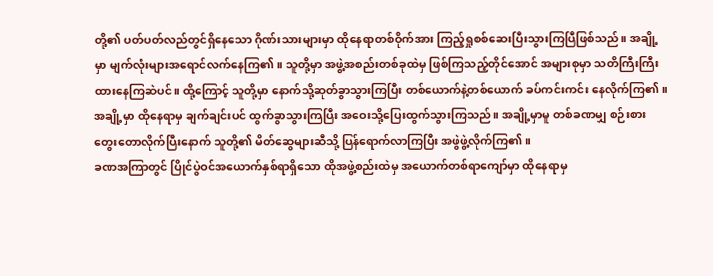တို့၏ ပတ်ပတ်လည်တွင်ရှိနေသော ဂိုဏ်းသားများမှာ ထိုနေရာတစ်ဝိုက်အား ကြည့်ရှုစစ်ဆေးပြီးသွားကြပြီဖြစ်သည်။ အချို့မှာ မျက်လုံးများအရောင်လက်နေကြ၏။ သူတို့မှာ အဖွဲ့အစည်းတစ်ခုထဲမှ ဖြစ်ကြသည့်တိုင်အောင် အများစုမှာ သတိကြီးကြီးထားနေကြဆဲပင်။ ထို့ကြောင့် သူတို့မှာ နောက်သို့ဆုတ်ခွာသွားကြပြီး တစ်ယောက်နဲ့တစ်ယောက် ခပ်ကင်းကင်း နေလိုက်ကြ၏။ အချို့မှာ ထိုနေရာမှ ချက်ချင်းပင် ထွက်ခွာသွားကြပြီး အဝေးသို့ပြေးထွက်သွားကြသည်။ အချို့မှာမူ တစ်ခဏမျှ စဉ်းစားတွေးတောလိုက်ပြီးနောက် သူတို့၏ မိတ်ဆွေများဆီသို့ ပြန်ရောက်လာကြပြီး အဖွဲဖွဲ့လိုက်ကြ၏။
ခဏအကြာတွင် ပြိုင်ပွဲဝင်အယောက်နှစ်ရာရှိသော ထိုအဖွဲ့စည်းထဲမှ အယောက်တစ်ရာကျော်မှာ ထိုနေရာမှ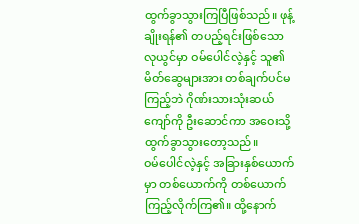ထွက်ခွာသွားကြပြီဖြစ်သည်။ ဖုန့်ချိုးရန်၏ တပည့်ရင်းဖြစ်သော လုယွင်မှာ ဝမ်ပေါင်လဲ့နှင့် သူ၏မိတ်ဆွေများအား တစ်ချက်ပင်မကြည့်ဘဲ ဂိုဏ်းသားသုံးဆယ်ကျော်ကို ဦးဆောင်ကာ အဝေးသို့ထွက်ခွာသွားတော့သည်။
ဝမ်ပေါင်လဲ့နှင့် အခြားနှစ်ယောက်မှာ တစ်ယောက်ကို တစ်ယောက်ကြည့်လိုက်ကြ၏။ ထို့နောက်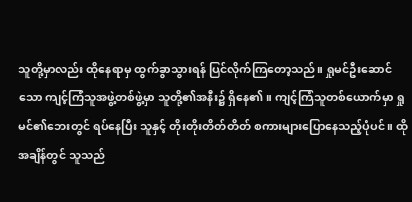သူတို့မှာလည်း ထိုနေရာမှ ထွက်ခွာသွားရန် ပြင်လိုက်ကြတော့သည်။ ရှုမင်ဦးဆောင်သော ကျင့်ကြံသူအဖွဲ့တစ်ဖွဲ့မှာ သူတို့၏အနီး၌ ရှိနေ၏။ ကျင့်ကြံသူတစ်ယောက်မှာ ရှုမင်၏ဘေးတွင် ရပ်နေပြီး သူနှင့် တိုးတိုးတိတ်တိတ် စကားများပြောနေသည့်ပုံပင်။ ထိုအချိန်တွင် သူသည်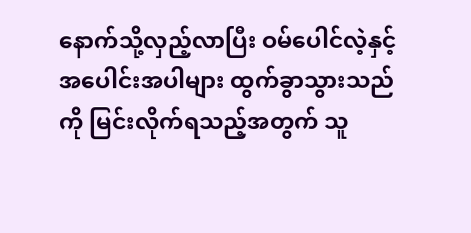နောက်သို့လှည့်လာပြီး ဝမ်ပေါင်လဲ့နှင့် အပေါင်းအပါများ ထွက်ခွာသွားသည်ကို မြင်းလိုက်ရသည့်အတွက် သူ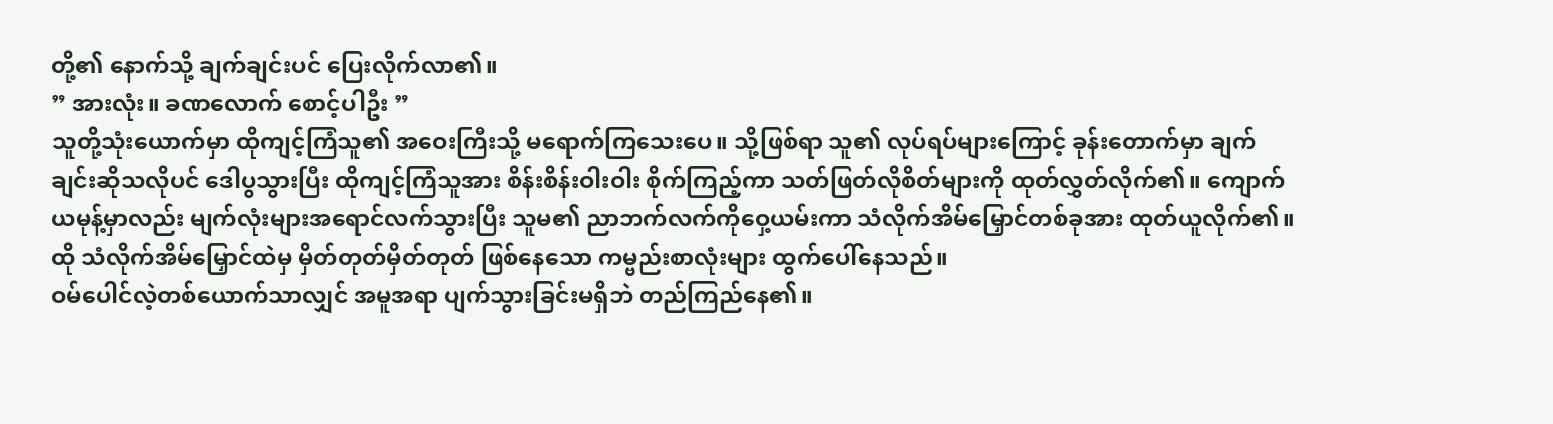တို့၏ နောက်သို့ ချက်ချင်းပင် ပြေးလိုက်လာ၏။
” အားလုံး။ ခဏလောက် စောင့်ပါဦး ”
သူတို့သုံးယောက်မှာ ထိုကျင့်ကြံသူ၏ အဝေးကြီးသို့ မရောက်ကြသေးပေ။ သို့ဖြစ်ရာ သူ၏ လုပ်ရပ်များကြောင့် ခုန်းတောက်မှာ ချက်ချင်းဆိုသလိုပင် ဒေါပွသွားပြီး ထိုကျင့်ကြံသူအား စိန်းစိန်းဝါးဝါး စိုက်ကြည့်ကာ သတ်ဖြတ်လိုစိတ်များကို ထုတ်လွှတ်လိုက်၏။ ကျောက်ယမုန့်မှာလည်း မျက်လုံးများအရောင်လက်သွားပြီး သူမ၏ ညာဘက်လက်ကိုဝှေ့ယမ်းကာ သံလိုက်အိမ်မြှောင်တစ်ခုအား ထုတ်ယူလိုက်၏။ ထို သံလိုက်အိမ်မြှောင်ထဲမှ မှိတ်တုတ်မှိတ်တုတ် ဖြစ်နေသော ကမ္ဗည်းစာလုံးများ ထွက်ပေါ်နေသည်။
ဝမ်ပေါင်လဲ့တစ်ယောက်သာလျှင် အမူအရာ ပျက်သွားခြင်းမရှိဘဲ တည်ကြည်နေ၏။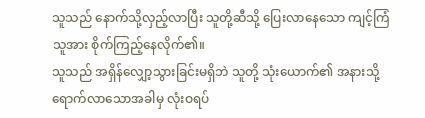သူသည် နောက်သို့လှည့်လာပြီး သူတို့ဆီသို့ ပြေးလာနေသော ကျင့်ကြံသူအား စိုက်ကြည့်နေလိုက်၏။
သူသည် အရှိန်လျှော့သွားခြင်းမရှိဘဲ သူတို့ သုံးယောက်၏ အနားသို့ ရောက်လာသောအခါမှ လုံးဝရပ်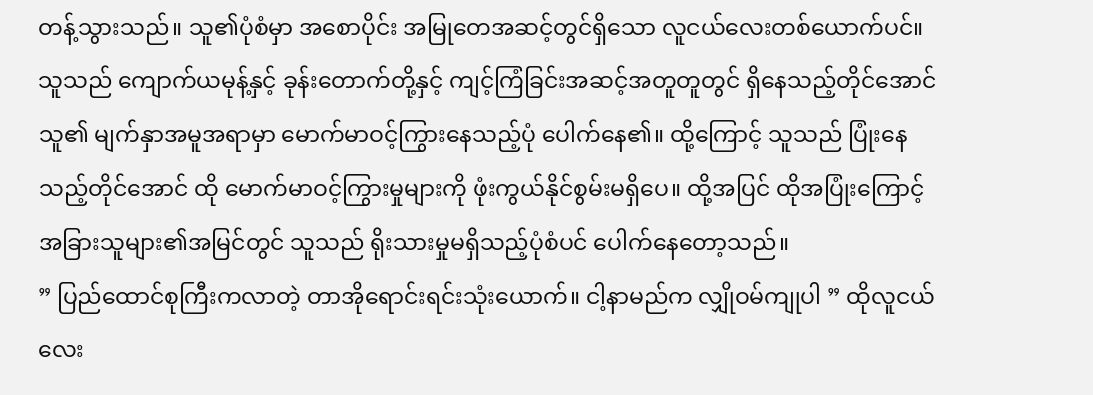တန့်သွားသည်။ သူ၏ပုံစံမှာ အစောပိုင်း အမြုတေအဆင့်တွင်ရှိသော လူငယ်လေးတစ်ယောက်ပင်။ သူသည် ကျောက်ယမုန့်နှင့် ခုန်းတောက်တို့နှင့် ကျင့်ကြံခြင်းအဆင့်အတူတူတွင် ရှိနေသည့်တိုင်အောင် သူ၏ မျက်နှာအမူအရာမှာ မောက်မာဝင့်ကြွားနေသည့်ပုံ ပေါက်နေ၏။ ထို့ကြောင့် သူသည် ပြုံးနေသည့်တိုင်အောင် ထို မောက်မာဝင့်ကြွားမှုများကို ဖုံးကွယ်နိုင်စွမ်းမရှိပေ။ ထို့အပြင် ထိုအပြုံးကြောင့် အခြားသူများ၏အမြင်တွင် သူသည် ရိုးသားမှုမရှိသည့်ပုံစံပင် ပေါက်နေတော့သည်။
” ပြည်ထောင်စုကြီးကလာတဲ့ တာအိုရောင်းရင်းသုံးယောက်။ ငါ့နာမည်က လျှိုဝမ်ကျုပါ ” ထိုလူငယ်လေး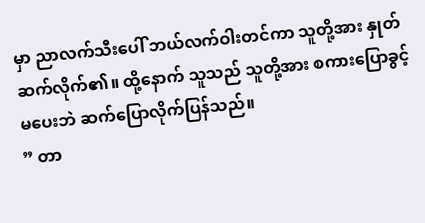မှာ ညာလက်သီးပေါ် ဘယ်လက်ဝါးတင်ကာ သူတို့အား နှုတ်ဆက်လိုက်၏။ ထို့နောက် သူသည် သူတို့အား စကားပြောခွင့်မပေးဘဲ ဆက်ပြောလိုက်ပြန်သည်။
” တာ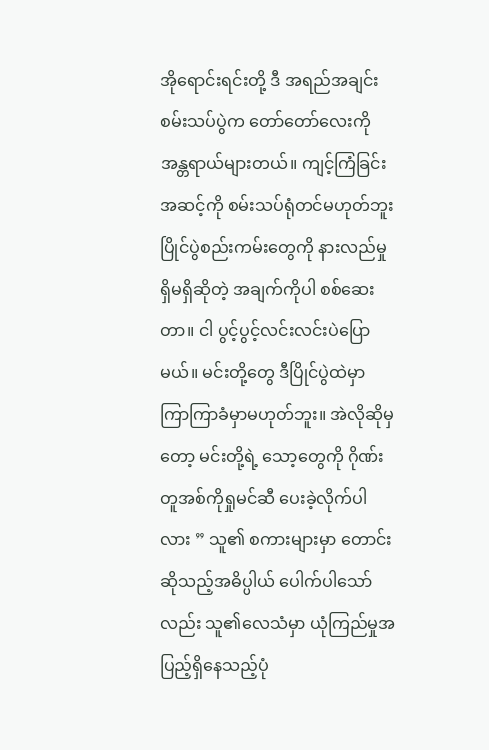အိုရောင်းရင်းတို့ ဒီ အရည်အချင်းစမ်းသပ်ပွဲက တော်တော်လေးကို အန္တရာယ်များတယ်။ ကျင့်ကြံခြင်းအဆင့်ကို စမ်းသပ်ရုံတင်မဟုတ်ဘူး ပြိုင်ပွဲစည်းကမ်းတွေကို နားလည်မှုရှိမရှိဆိုတဲ့ အချက်ကိုပါ စစ်ဆေးတာ။ ငါ ပွင့်ပွင့်လင်းလင်းပဲပြောမယ်။ မင်းတို့တွေ ဒီပြိုင်ပွဲထဲမှာ ကြာကြာခံမှာမဟုတ်ဘူး။ အဲလိုဆိုမှတော့ မင်းတို့ရဲ့ သော့တွေကို ဂိုဏ်းတူအစ်ကိုရှုမင်ဆီ ပေးခဲ့လိုက်ပါလား ” သူ၏ စကားများမှာ တောင်းဆိုသည့်အဓိပ္ပါယ် ပေါက်ပါသော်လည်း သူ၏လေသံမှာ ယုံကြည်မှုအပြည့်ရှိနေသည့်ပုံ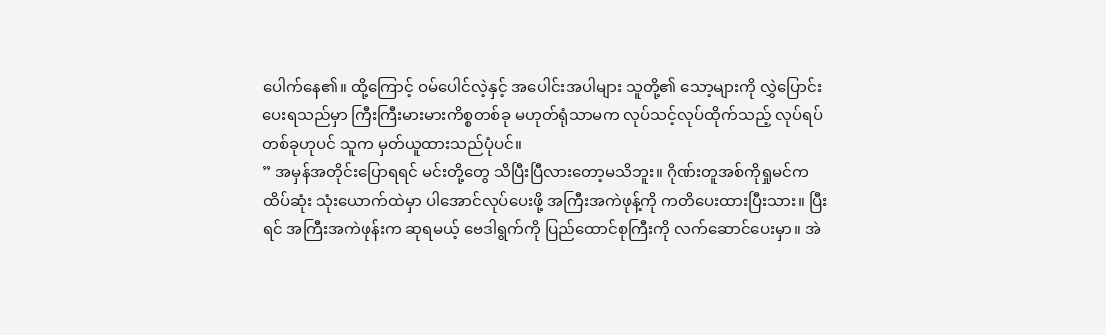ပေါက်နေ၏။ ထို့ကြောင့် ဝမ်ပေါင်လဲ့နှင့် အပေါင်းအပါများ သူတို့၏ သော့များကို လွှဲပြောင်းပေးရသည်မှာ ကြီးကြီးမားမားကိစ္စတစ်ခု မဟုတ်ရုံသာမက လုပ်သင့်လုပ်ထိုက်သည့် လုပ်ရပ်တစ်ခုဟုပင် သူက မှတ်ယူထားသည်ပုံပင်။
” အမှန်အတိုင်းပြောရရင် မင်းတို့တွေ သိပြီးပြီလားတော့မသိဘူး။ ဂိုဏ်းတူအစ်ကိုရှုမင်က ထိပ်ဆုံး သုံးယောက်ထဲမှာ ပါအောင်လုပ်ပေးဖို့ အကြီးအကဲဖုန့်ကို ကတိပေးထားပြီးသား။ ပြီးရင် အကြီးအကဲဖုန်းက ဆုရမယ့် ဗေဒါရွက်ကို ပြည်ထောင်စုကြီးကို လက်ဆောင်ပေးမှာ။ အဲ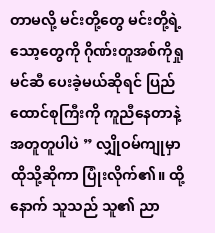တာမလို့ မင်းတို့တွေ မင်းတို့ရဲ့ သော့တွေကို ဂိုဏ်းတူအစ်ကိုရှုမင်ဆီ ပေးခဲ့မယ်ဆိုရင် ပြည်ထောင်စုကြီးကို ကူညီနေတာနဲ့ အတူတူပါပဲ ” လျှိုဝမ်ကျုမှာ ထိုသို့ဆိုကာ ပြုံးလိုက်၏။ ထို့နောက် သူသည် သူ၏ ညာ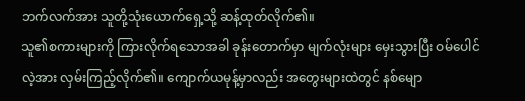ဘက်လက်အား သူတို့သုံးယောက်ရှေ့သို့ ဆန့်ထုတ်လိုက်၏။
သူ၏စကားများကို ကြားလိုက်ရသောအခါ ခုန်းတောက်မှာ မျက်လုံးများ မှေးသွားပြီး ဝမ်ပေါင်လဲ့အား လှမ်းကြည့်လိုက်၏။ ကျောက်ယမုန့်မှာလည်း အတွေးများထဲတွင် နစ်မျော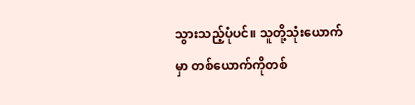သွားသည့်ပုံပင်။ သူတို့သုံးယောက်မှာ တစ်ယောက်ကိုတစ်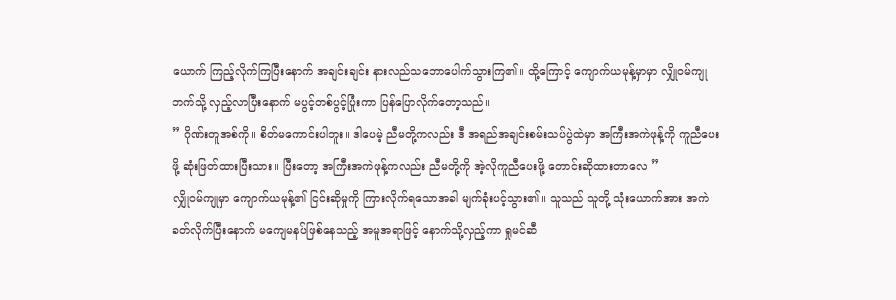ယောက် ကြည့်လိုက်ကြပြီးနောက် အချင်းချင်း နားလည်သဘောပေါက်သွားကြ၏။ ထို့ကြောင့် ကျောက်ယမုန့်မှာမှာ လျှိုဝမ်ကျုဘက်သို့ လှည့်လာပြီးနောက် မပွင့်တစ်ပွင့်ပြုံးကာ ပြန်ပြောလိုက်တော့သည်။
” ဂိုဏ်းတူအစ်ကို။ စိတ်မကောင်းပါဘူး။ ဒါပေမဲ့ ညီမတို့ကလည်း ဒီ အရည်အချင်းစမ်းသပ်ပွဲထဲမှာ အကြီးအကဲဖုန့်ကို ကူညီပေးဖို့ ဆုံးဖြတ်ထားပြီးသား။ ပြီးတော့ အကြီးအကဲဖုန့်ကလည်း ညီမတို့ကို အဲ့လိုကူညီပေးဖို့ တောင်းဆိုထားတာလေ ”
လျှိုဝမ်ကျုမှာ ကျောက်ယမုန့်၏ ငြင်းဆိုမှုကို ကြားလိုက်ရသောအခါ မျက်ခုံးပင့်သွား၏။ သူသည် သူတို့ သုံးယောက်အား အကဲခတ်လိုက်ပြီးနောက် မကျေမနပ်ဖြစ်နေသည့် အမူအရာဖြင့် နောက်သို့လှည့်ကာ ရှုမင်ဆီ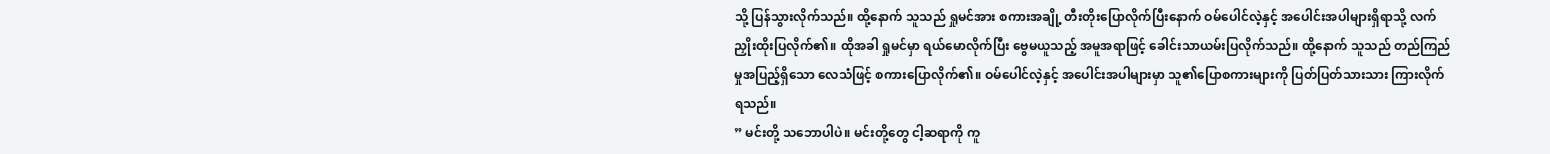သို့ ပြန်သွားလိုက်သည်။ ထို့နောက် သူသည် ရှုမင်အား စကားအချို့ တီးတိုးပြောလိုက်ပြီးနောက် ဝမ်ပေါင်လဲ့နှင့် အပေါင်းအပါများရှိရာသို့ လက်ညှိုးထိုးပြလိုက်၏။ ထိုအခါ ရှုမင်မှာ ရယ်မောလိုက်ပြီး ဗွေမယူသည့် အမူအရာဖြင့် ခေါင်းသာယမ်းပြလိုက်သည်။ ထို့နောက် သူသည် တည်ကြည်မှုအပြည့်ရှိသော လေသံဖြင့် စကားပြောလိုက်၏။ ဝမ်ပေါင်လဲ့နှင့် အပေါင်းအပါများမှာ သူ၏ပြောစကားများကို ပြတ်ပြတ်သားသား ကြားလိုက်ရသည်။
” မင်းတို့ သဘောပါပဲ။ မင်းတို့တွေ ငါ့ဆရာကို ကူ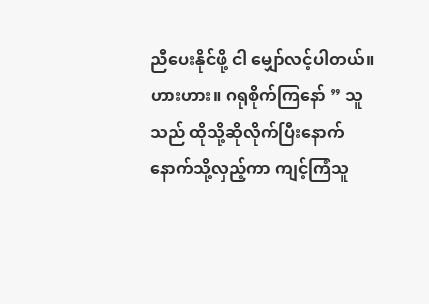ညီပေးနိုင်ဖို့ ငါ မျှော်လင့်ပါတယ်။ ဟားဟား။ ဂရုစိုက်ကြနော် ” သူသည် ထိုသို့ဆိုလိုက်ပြီးနောက် နောက်သို့လှည့်ကာ ကျင့်ကြံသူ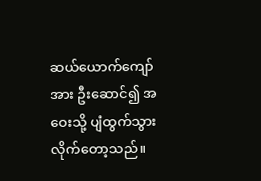ဆယ်ယောက်ကျော်အား ဦးဆောင်၍ အဝေးသို့ ပျံထွက်သွားလိုက်တော့သည်။